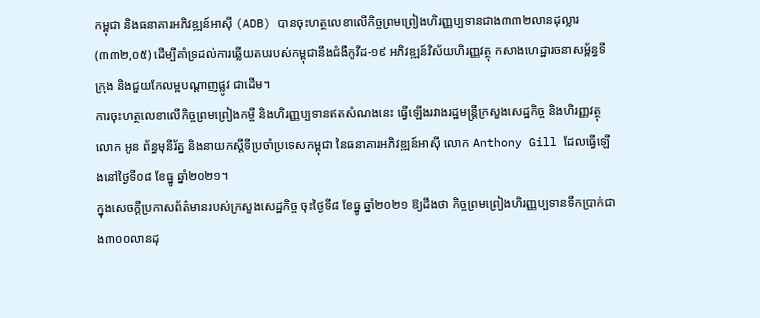កម្ពុជា និងធនាគារអភិវឌ្ឍន៍អាស៊ី (ADB) បានចុះហត្ថលេខាលើកិច្ចព្រមព្រៀងហិរញ្ញប្បទានជាង៣៣២លានដុល្លារ (៣៣២,០៥) ដើម្បីគាំទ្រដល់ការឆ្លើយតបរបស់កម្ពុជានឹងជំងឺកូវីដ-១៩ អភិវឌ្ឍន៍វិស័យហិរញ្ញវត្ថុ កសាងហេដ្ឋារចនាសម្ព័ន្ធទីក្រុង និងជួយកែលម្អបណ្ដាញផ្លូវ ជាដើម។
ការចុះហត្ថលេខាលើកិច្ចព្រមព្រៀងកម្ចី និងហិរញ្ញប្បទានឥតសំណងនេះ ធ្វើឡើងរវាងរដ្ឋមន្ត្រីក្រសួងសេដ្ឋកិច្ច និងហិរញ្ញវត្ថុ លោក អូន ព័ន្ធមុនីរ័ត្ន និងនាយកស្ដីទីប្រចាំប្រទេសកម្ពុជា នៃធនាគារអភិវឌ្ឍន៍អាស៊ី លោក Anthony Gill ដែលធ្វើឡើងនៅថ្ងៃទី០៨ ខែធ្នូ ឆ្នាំ២០២១។
ក្នុងសេចក្ដីប្រកាសព័ត៌មានរបស់ក្រសួងសេដ្ឋកិច្ច ចុះថ្ងៃទី៨ ខែធ្នូ ឆ្នាំ២០២១ ឱ្យដឹងថា កិច្ចព្រមព្រៀងហិរញ្ញប្បទានទឹកប្រាក់ជាង៣០០លានដុ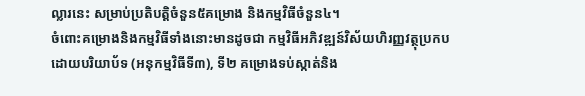ល្លារនេះ សម្រាប់ប្រតិបត្តិចំនួន៥គម្រោង និងកម្មវិធីចំនួន៤។
ចំពោះគម្រោងនិងកម្មវិធីទាំងនោះមានដូចជា កម្មវិធីអភិវឌ្ឍន៍វិស័យហិរញ្ញវត្ថុប្រកបដោយបរិយាប័ទ (អនុកម្មវិធីទី៣), ទី២ គម្រោងទប់ស្កាត់និង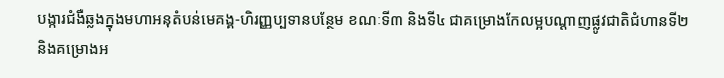បង្ការជំងឺឆ្លងក្នុងមហាអនុតំបន់មេគង្គ-ហិរញ្ញប្បទានបន្ថែម ខណៈទី៣ និងទី៤ ជាគម្រោងកែលម្អបណ្ដាញផ្លូវជាតិជំហានទី២ និងគម្រោងអ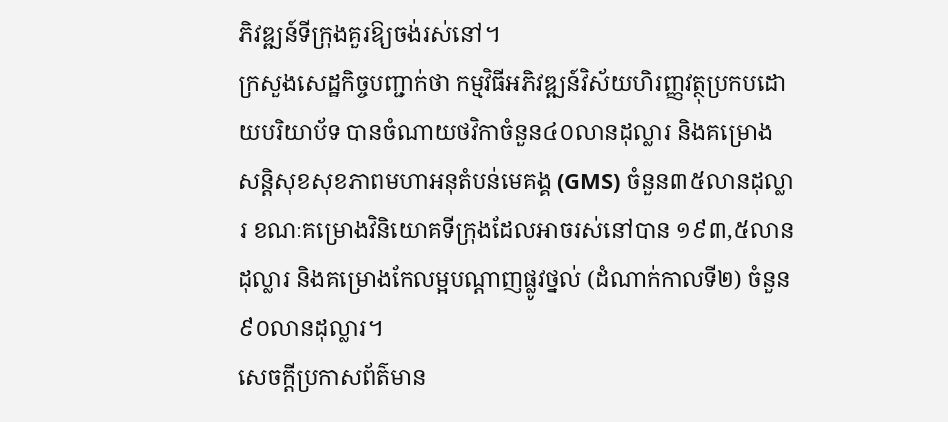ភិវឌ្ឍន៍ទីក្រុងគួរឱ្យចង់រស់នៅ។
ក្រសួងសេដ្ឋកិច្ចបញ្ជាក់ថា កម្មវិធីអភិវឌ្ឍន៍វិស័យហិរញ្ញវត្ថុប្រកបដោយបរិយាប័ទ បានចំណាយថវិកាចំនួន៤០លានដុល្លារ និងគម្រោងសន្តិសុខសុខភាពមហាអនុតំបន់មេគង្គ (GMS) ចំនួន៣៥លានដុល្លារ ខណៈគម្រោងវិនិយោគទីក្រុងដែលអាចរស់នៅបាន ១៩៣,៥លានដុល្លារ និងគម្រោងកែលម្អបណ្ដាញផ្លូវថ្នល់ (ដំណាក់កាលទី២) ចំនួន៩០លានដុល្លារ។
សេចក្ដីប្រកាសព័ត៌មាន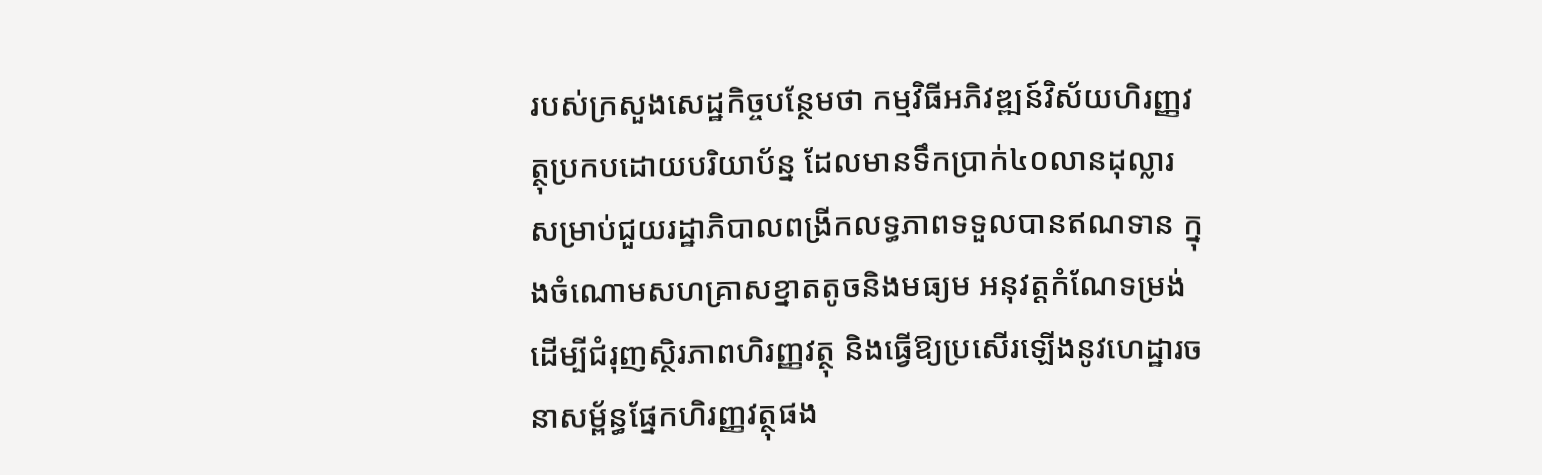របស់ក្រសួងសេដ្ឋកិច្ចបន្ថែមថា កម្មវិធីអភិវឌ្ឍន៍វិស័យហិរញ្ញវត្ថុប្រកបដោយបរិយាប័ន្ន ដែលមានទឹកប្រាក់៤០លានដុល្លារ សម្រាប់ជួយរដ្ឋាភិបាលពង្រីកលទ្ធភាពទទួលបានឥណទាន ក្នុងចំណោមសហគ្រាសខ្នាតតូចនិងមធ្យម អនុវត្តកំណែទម្រង់ដើម្បីជំរុញស្ថិរភាពហិរញ្ញវត្ថុ និងធ្វើឱ្យប្រសើរឡើងនូវហេដ្ឋារចនាសម្ព័ន្ធផ្នែកហិរញ្ញវត្ថុផង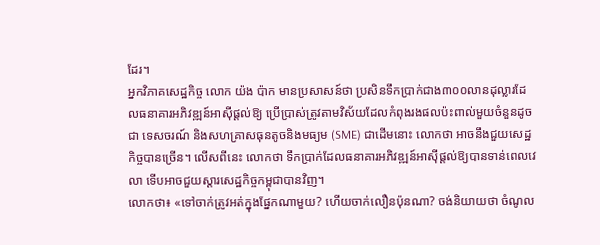ដែរ។
អ្នកវិភាគសេដ្ឋកិច្ច លោក យ៉ង ប៉ាក មានប្រសាសន៍ថា ប្រសិនទឹកប្រាក់ជាង៣០០លានដុល្លារដែលធនាគារអភិវឌ្ឍន៍អាស៊ីផ្ដល់ឱ្យ ប្រើប្រាស់ត្រូវតាមវិស័យដែលកំពុងរងផលប៉ះពាល់មួយចំនួនដូចជា ទេសចរណ៍ និងសហគ្រាសធុនតូចនិងមធ្យម (SME) ជាដើមនោះ លោកថា អាចនឹងជួយសេដ្ឋកិច្ចបានច្រើន។ លើសពីនេះ លោកថា ទឹកប្រាក់ដែលធនាគារអភិវឌ្ឍន៍អាស៊ីផ្ដល់ឱ្យបានទាន់ពេលវេលា ទើបអាចជួយស្ដារសេដ្ឋកិច្ចកម្ពុជាបានវិញ។
លោកថា៖ «ទៅចាក់ត្រូវអត់ក្នុងផ្នែកណាមួយ? ហើយចាក់លឿនប៉ុនណា? ចង់និយាយថា ចំណូល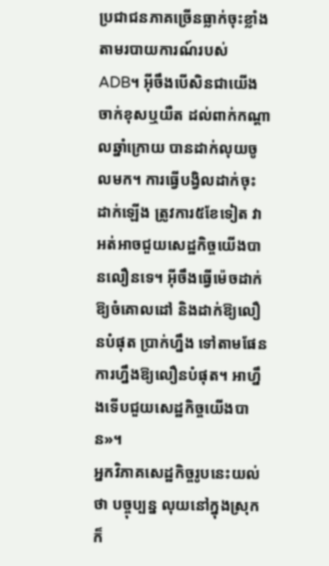ប្រជាជនភាគច្រើនធ្លាក់ចុះខ្លាំង តាមរបាយការណ៍របស់ ADB។ អ៊ីចឹងបើសិនជាយើងចាក់ខុសឬយឺត ដល់ពាក់កណ្ដាលឆ្នាំក្រោយ បានដាក់លុយចូលមក។ ការធ្វើបង្វិលដាក់ចុះដាក់ឡើង ត្រូវការ៥ខែទៀត វាអត់អាចជួយសេដ្ឋកិច្ចយើងបានលឿនទេ។ អ៊ីចឹងធ្វើម៉េចដាក់ឱ្យចំគោលដៅ និងដាក់ឱ្យលឿនបំផុត ប្រាក់ហ្នឹង ទៅតាមផែនការហ្នឹងឱ្យលឿនបំផុត។ អាហ្នឹងទើបជួយសេដ្ឋកិច្ចយើងបាន»។
អ្នកវិភាគសេដ្ឋកិច្ចរូបនេះយល់ថា បច្ចុប្បន្ន លុយនៅក្នុងស្រុកក៏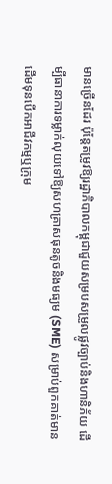មានច្រើនដែរ ប៉ុន្តែតម្រូវឱ្យរដ្ឋាភិបាលកម្ពុជាជួយសម្របសម្រួលផ្លូវច្បាប់និងហានិភ័យ ដើម្បីធានាការទម្លាក់លុយទៅឱ្យសហគ្រាសធុនតូចនិងមធ្យម (SME) សម្រាប់ពួកគាត់មានដើមទុនបើកអាជីវកម្មឬក្រុម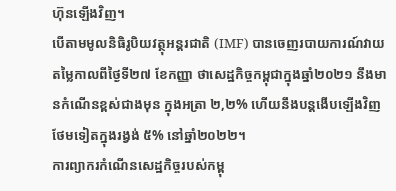ហ៊ុនឡើងវិញ។
បើតាមមូលនិធិរូបិយវត្ថុអន្តរជាតិ (IMF) បានចេញរបាយការណ៍វាយតម្លៃកាលពីថ្ងៃទី២៧ ខែកញ្ញា ថាសេដ្ឋកិច្ចកម្ពុជាក្នុងឆ្នាំ២០២១ នឹងមានកំណើនខ្ពស់ជាងមុន ក្នុងអត្រា ២,២% ហើយនឹងបន្តងើបឡើងវិញថែមទៀតក្នុងរង្វង់ ៥% នៅឆ្នាំ២០២២។
ការព្យាករកំណើនសេដ្ឋកិច្ចរបស់កម្ពុ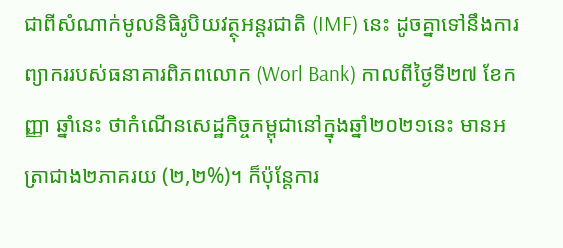ជាពីសំណាក់មូលនិធិរូបិយវត្ថុអន្តរជាតិ (IMF) នេះ ដូចគ្នាទៅនឹងការព្យាកររបស់ធនាគារពិភពលោក (Worl Bank) កាលពីថ្ងៃទី២៧ ខែកញ្ញា ឆ្នាំនេះ ថាកំណើនសេដ្ឋកិច្ចកម្ពុជានៅក្នុងឆ្នាំ២០២១នេះ មានអត្រាជាង២ភាគរយ (២,២%)។ ក៏ប៉ុន្តែការ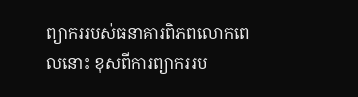ព្យាកររបស់ធនាគារពិភពលោកពេលនោះ ខុសពីការព្យាកររប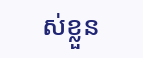ស់ខ្លួន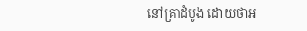នៅគ្រាដំបូង ដោយថាអ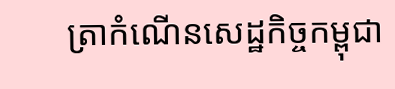ត្រាកំណើនសេដ្ឋកិច្ចកម្ពុជា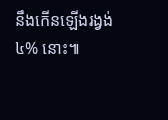នឹងកើនឡើងរង្វង់ ៤% នោះ៕